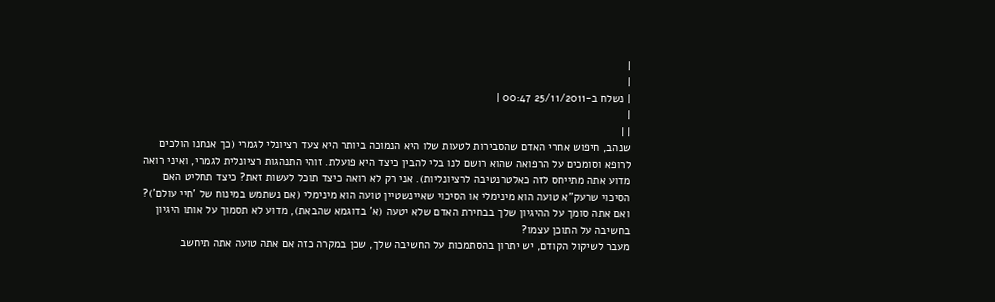|
|
| נשלח ב-25/11/2011 00:47 |
|
| |
שנהב, חיפוש אחרי האדם שהסבירות לטעות שלו היא הנמוכה ביותר היא צעד רציונלי לגמרי (כך אנחנו הולכים לרופא וסומכים על הרפואה שהוא רושם לנו בלי להבין כיצד היא פועלת. זוהי התנהגות רציונלית לגמרי, ואיני רואה מדוע אתה מתייחס לזה כאלטרנטיבה לרציונליות). אני רק לא רואה כיצד תוכל לעשות זאת? כיצד תחליט האם הסיכוי שרעק"א טועה הוא מינימלי או הסיכוי שאיינשטיין טועה הוא מינימלי (אם נשתמש במינוח של 'חיי עולם')? ואם אתה סומך על ההיגיון שלך בבחירת האדם שלא יטעה (א' בדוגמא שהבאת), מדוע לא תסמוך על אותו היגיון בחשיבה על התוכן עצמו?
מעבר לשיקול הקודם, יש יתרון בהסתמכות על החשיבה שלך, שכן במקרה כזה אם אתה טועה אתה תיחשב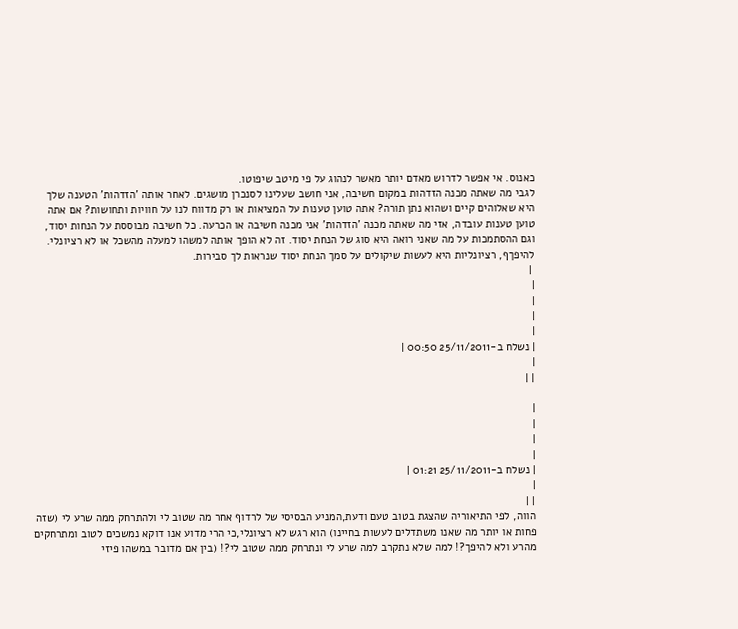כאנוס. אי אפשר לדרוש מאדם יותר מאשר לנהוג על פי מיטב שיפוטו.
לגבי מה שאתה מכנה הזדהות במקום חשיבה, אני חושב שעלינו לסנכרן מושגים. לאחר אותה 'הזדהות' הטענה שלך היא שאלוהים קיים ושהוא נתן תורה? אתה טוען טענות על המציאות או רק מדווח לנו על חוויות ותחושות? אם אתה טוען טענות עובדה, אזי מה שאתה מכנה 'הזדהות' אני מכנה חשיבה או הכרעה. כל חשיבה מבוססת על הנחות יסוד, וגם ההסתמכות על מה שאני רואה היא סוג של הנחת יסוד. זה לא הופך אותה למשהו למעלה מהשכל או לא רציונלי. להיפךף, רציונליות היא לעשות שיקולים על סמך הנחת יסוד שנראות לך סבירות.
 |
|
|
|
|
| נשלח ב-25/11/2011 00:50 |
|
| |

|
|
|
|
| נשלח ב-25/11/2011 01:21 |
|
| |
הווה, לפי התיאוריה שהצגת בטוב טעם ודעת,המניע הבסיסי של לרדוף אחר מה שטוב לי ולהתרחק ממה שרע לי (שזה פחות או יותר מה שאנו משתדלים לעשות בחיינו) הוא רגש לא רציונלי,כי הרי מדוע אנו דוקא נמשכים לטוב ומתרחקים מהרע ולא להיפך?! למה שלא נתקרב למה שרע לי ונתרחק ממה שטוב לי?! (בין אם מדובר במשהו פיזי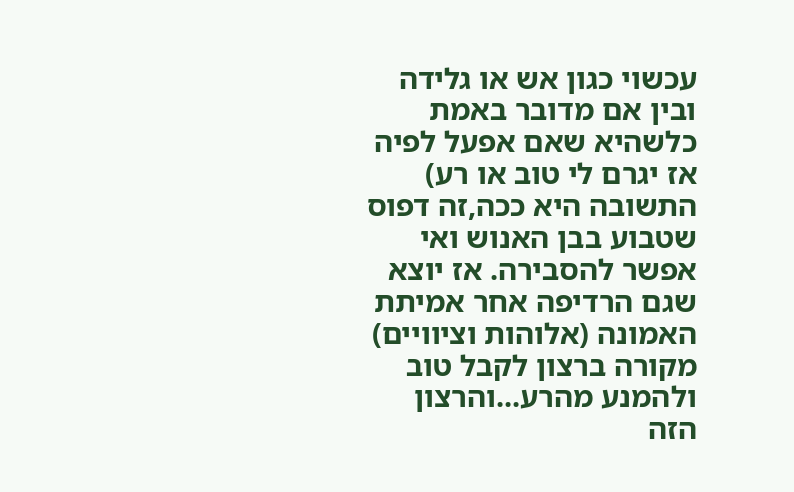עכשוי כגון אש או גלידה ובין אם מדובר באמת כלשהיא שאם אפעל לפיה אז יגרם לי טוב או רע) התשובה היא ככה,זה דפוס שטבוע בבן האנוש ואי אפשר להסבירה. אז יוצא שגם הרדיפה אחר אמיתת האמונה (אלוהות וציוויים) מקורה ברצון לקבל טוב ולהמנע מהרע...והרצון הזה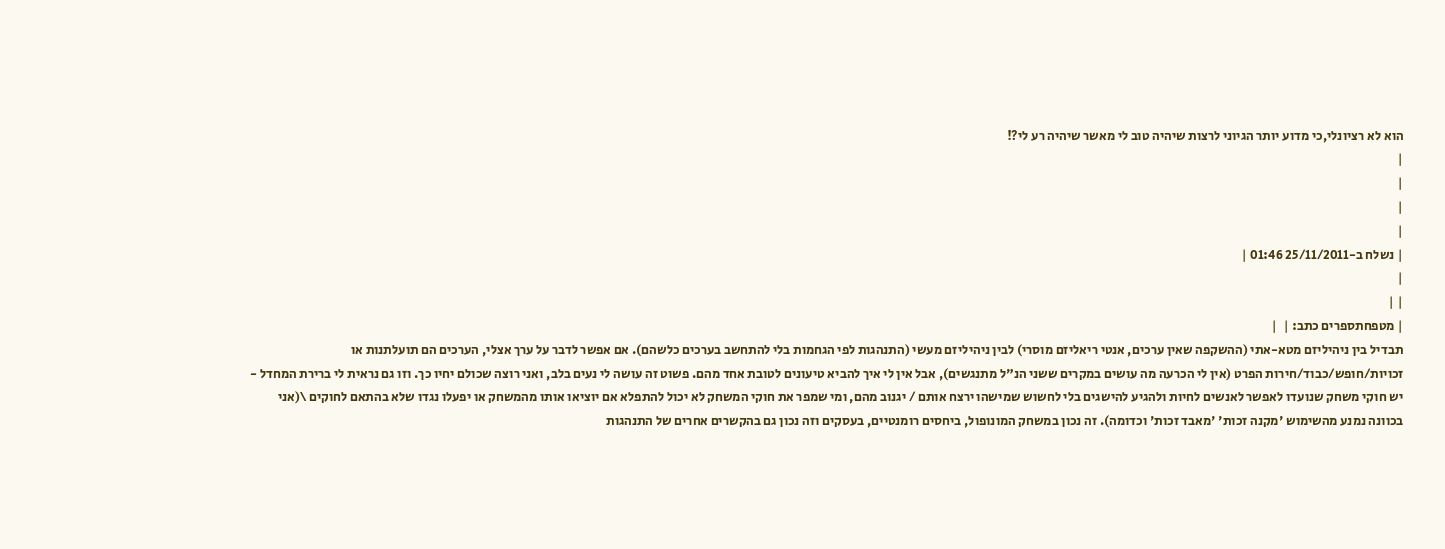הוא לא רציונלי,כי מדוע יותר הגיוני לרצות שיהיה טוב לי מאשר שיהיה רע לי?!
|
|
|
|
| נשלח ב-25/11/2011 01:46 |
|
| |
| מטפחתספרים כתב: |  |
תבדיל בין ניהיליזם מטא-אתי (ההשקפה שאין ערכים, אנטי ריאליזם מוסרי) לבין ניהיליזם מעשי (התנהגות לפי הגחמות בלי להתחשב בערכים כלשהם). אם אפשר לדבר על ערך אצלי, הערכים הם תועלתנות או זכויות/חופש/כבוד/חירות הפרט (אין לי הכרעה מה עושים במקרים ששני הנ"ל מתנגשים), אבל אין לי איך להביא טיעונים לטובת אחד מהם. פשוט זה עושה לי נעים בלב, ואני רוצה שכולם יחיו כך. וזו גם נראית לי ברירת המחדל - יש חוקי משחק שנועדו לאפשר לאנשים לחיות ולהגיע להישגים בלי לחשוש שמישהו ירצח אותם / יגנוב מהם, ומי שמפר את חוקי המשחק לא יכול להתפלא אם יוציאו אותו מהמשחק או יפעלו נגדו שלא בהתאם לחוקים \(אני בכוונה נמנע מהשימוש 'מקנה זכות' 'מאבד זכות' וכדומה). זה נכון במשחק המונופול, ביחסים רומנטיים, בעסקים וזה נכון גם בהקשרים אחרים של התנהגות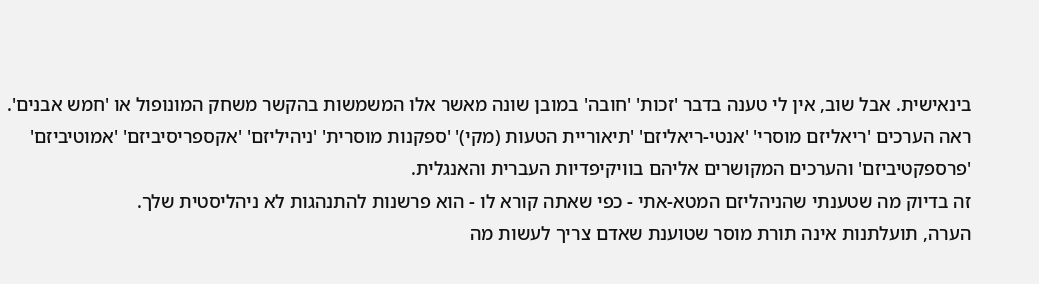בינאישית. אבל שוב, אין לי טענה בדבר 'זכות' 'חובה' במובן שונה מאשר אלו המשמשות בהקשר משחק המונופול או 'חמש אבנים'.
ראה הערכים 'ריאליזם מוסרי' 'אנטי-ריאליזם' 'תיאוריית הטעות (מקי)' 'ספקנות מוסרית' 'ניהיליזם' 'אקספריסיביזם' 'אמוטיביזם' 'פרספקטיביזם' והערכים המקושרים אליהם בוויקיפדיות העברית והאנגלית.
זה בדיוק מה שטענתי שהניהליזם המטא-אתי - כפי שאתה קורא לו - הוא פרשנות להתנהגות לא ניהליסטית שלך.
הערה, תועלתנות אינה תורת מוסר שטוענת שאדם צריך לעשות מה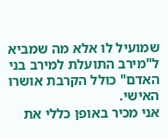שמועיל לו אלא מה שמביא ל"מירב התועלת למירב בני האדם" כולל הקרבת אושרו האישי.
אני מכיר באופן כללי את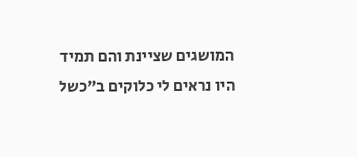המושגים שציינת והם תמיד היו נראים לי כלוקים ב"כשל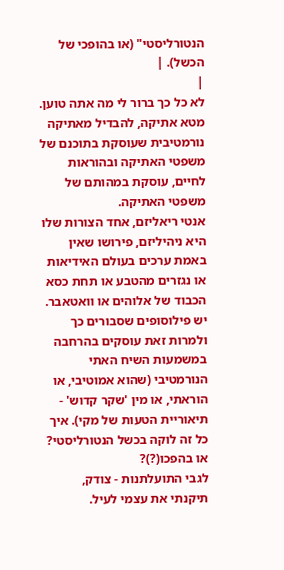הנטורליסטי" (או בהופכי של הכשל). |
|
לא כל כך ברור לי מה אתה טוען.
מטא אתיקה, להבדיל מאתיקה נורמטיבית שעוסקת בתוכנם של משפטי האתיקה ובהוראות לחיים, עוסקת במהותם של משפטי האתיקה.
אנטי ריאליזם, אחד הצורות שלו היא ניהיליזם, פירושו שאין באמת ערכים בעולם האידיאות או נגזרים מהטבע או תחת כסא הכבוד של אלוהים או וואטאבר. יש פילוסופים שסבורים כך ולמרות זאת עוסקים בהרחבה במשמעות השיח האתי הנורמטיבי (שהוא אמוטיבי, או הוראתי, או מין 'שקר קדוש' - תיאוריית הטעות של מקי). איך כל זה לוקה בכשל הנטורליסטי? או בהפכו(?)?
לגבי התועלתנות - צודק, תיקנתי את עצמי לעיל.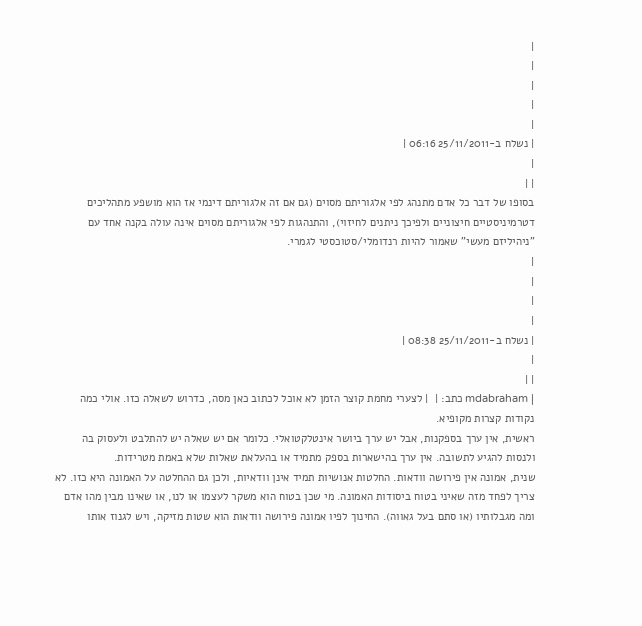|
|
|
|
|
| נשלח ב-25/11/2011 06:16 |
|
| |
בסופו של דבר כל אדם מתנהג לפי אלגוריתם מסוים (גם אם זה אלגוריתם דינמי אז הוא מושפע מתהליכים דטרמיניסטיים חיצוניים ולפיכך ניתנים לחיזוי), והתנהגות לפי אלגוריתם מסוים אינה עולה בקנה אחד עם "ניהיליזם מעשי" שאמור להיות רנדומלי/סטוכסטי לגמרי.
|
|
|
|
| נשלח ב-25/11/2011 08:38 |
|
| |
| mdabraham כתב: |  | לצערי מחמת קוצר הזמן לא אוכל לכתוב כאן מסה, כדרוש לשאלה כזו. אולי כמה נקודות קצרות מקופיא.
ראשית, אין ערך בספקנות, אבל יש ערך ביושר אינטלקטואלי. כלומר אם יש שאלה יש להתלבט ולעסוק בה ולנסות להגיע לתשובה. אין ערך בהישארות בספק מתמיד או בהעלאת שאלות שלא באמת מטרידות.
שנית, אמונה אין פירושה וודאות. החלטות אנושיות תמיד אינן וודאיות, ולכן גם ההחלטה על האמונה היא כזו. לא צריך לפחד מזה שאיני בטוח ביסודות האמונה. מי שכן בטוח הוא משקר לעצמו או לנו, או שאינו מבין מהו אדם ומה מגבלותיו (או סתם בעל גאווה). החינוך לפיו אמונה פירושה וודאות הוא שטות מזיקה, ויש לגנוז אותו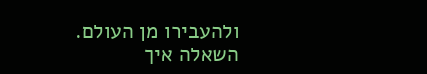ולהעבירו מן העולם.
השאלה איך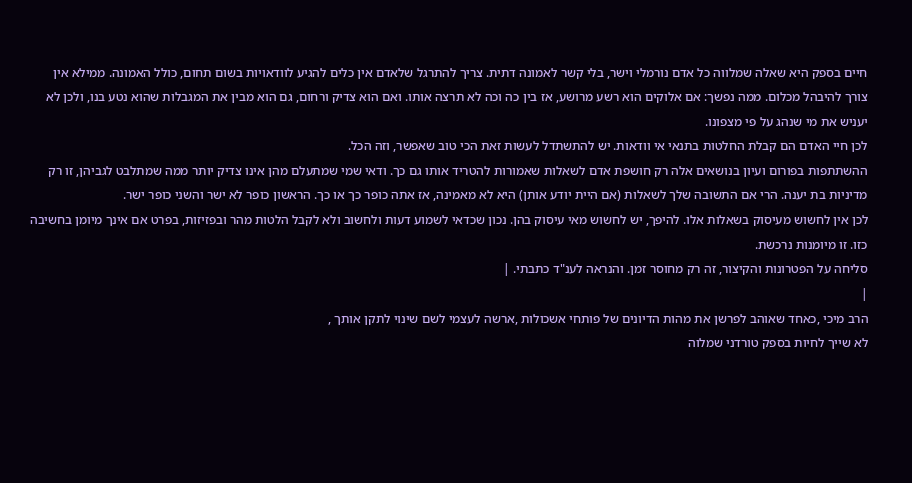חיים בספק היא שאלה שמלווה כל אדם נורמלי וישר, בלי קשר לאמונה דתית. צריך להתרגל שלאדם אין כלים להגיע לוודאויות בשום תחום, כולל האמונה. ממילא אין צורך להיבהל מכלום. ממה נפשך: אם אלוקים הוא רשע מרושע, אז בין כה וכה לא תרצה אותו. ואם הוא צדיק ורחום, גם הוא מבין את המגבלות שהוא נטע בנו, ולכן לא יעניש את מי שנהג על פי מצפונו.
לכן חיי האדם הם קבלת החלטות בתנאי אי וודאות. יש להתשתדל לעשות זאת הכי טוב שאפשר, וזה הכל.
ההשתתפות בפורום ועיון בנושאים אלה רק חושפת אדם לשאלות שאמורות להטריד אותו גם כך. ודאי שמי שמתעלם מהן אינו צדיק יותר ממה שמתלבט לגביהן, זו רק מדיניות בת יענה. הרי אם התשובה שלך לשאלות (אם היית יודע אותן) היא לא מאמינה, אז אתה כופר כך או כך. הראשון כופר לא ישר והשני כופר ישר.
לכן אין לחשוש מעיסוק בשאלות אלו. להיפך, יש לחשוש מאי עיסוק בהן. נכון שכדאי לשמוע דעות ולחשוב ולא לקבל הלטות מהר ובפזיזות, בפרט אם אינך מיומן בחשיבה כזו. זו מיומנות נרכשת.
סליחה על הפטרונות והקיצור, זה רק מחוסר זמן. והנראה לענ"ד כתבתי. |
|
הרב מיכי ,כאחד שאוהב לפרשן את מהות הדיונים של פותחי אשכולות ,ארשה לעצמי לשם שינוי לתקן אותך ,
לא שייך לחיות בספק טורדני שמלוה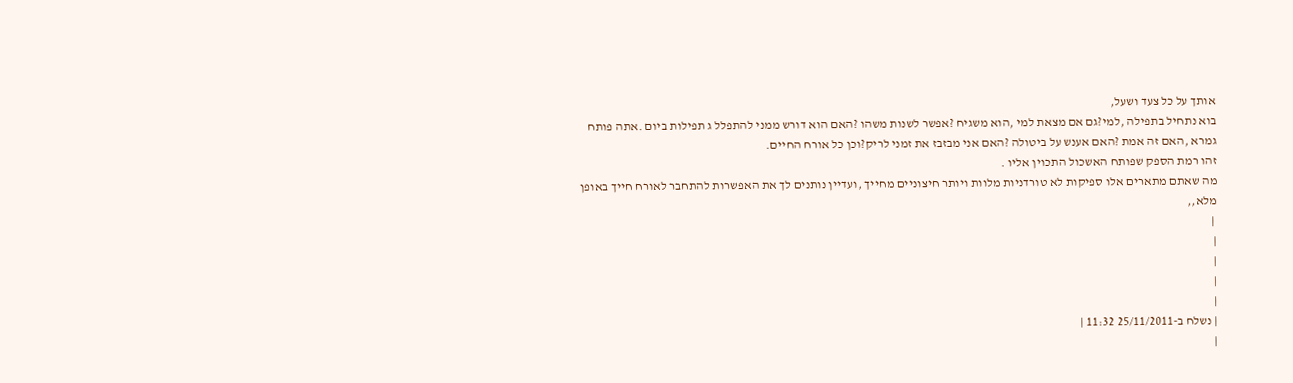אותך על כל צעד ושעל,
בוא נתחיל בתפילה ,למי?גם אם מצאת למי ,הוא משגיח ?אפשר לשנות משהו ?האם הוא דורש ממני להתפלל ג תפילות ביום .אתה פותח גמרא ,האם זה אמת ?האם אענש על ביטולה ?האם אני מבזבז את זמני לריק?וכן כל אורח החיים.
זהו רמת הספק שפותח האשכול התכוין אליו .
מה שאתם מתארים אלו ספיקות לא טורדניות מלוות ויותר חיצוניים מחייך ,ועדיין נותנים לך את האפשרות להתחבר לאורח חייך באופן מלא,,
 |
|
|
|
|
| נשלח ב-25/11/2011 11:32 |
|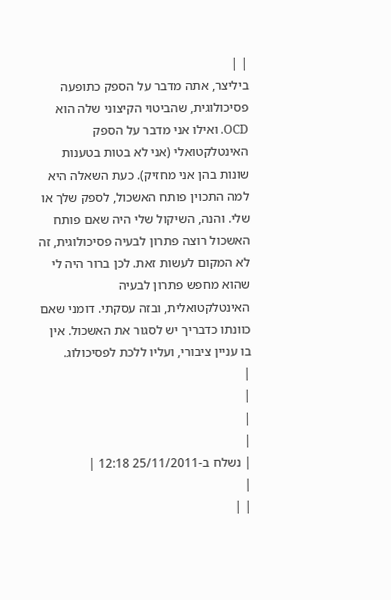| |
ביליצר, אתה מדבר על הספק כתופעה פסיכולוגית, שהביטוי הקיצוני שלה הוא OCD. ואילו אני מדבר על הספק האינטלקטואלי (אני לא בטות בטענות שונות בהן אני מחזיק). כעת השאלה היא למה התכוין פותח האשכול, לספק שלך או שלי. והנה, השיקול שלי היה שאם פותח האשכול רוצה פתרון לבעיה פסיכולוגית, זה לא המקום לעשות זאת. לכן ברור היה לי שהוא מחפש פתרון לבעיה האינטלקטואלית, ובזה עסקתי. דומני שאם כוונתו כדבריך יש לסגור את האשכול. אין בו עניין ציבורי, ועליו ללכת לפסיכולוג.
|
|
|
|
| נשלח ב-25/11/2011 12:18 |
|
| |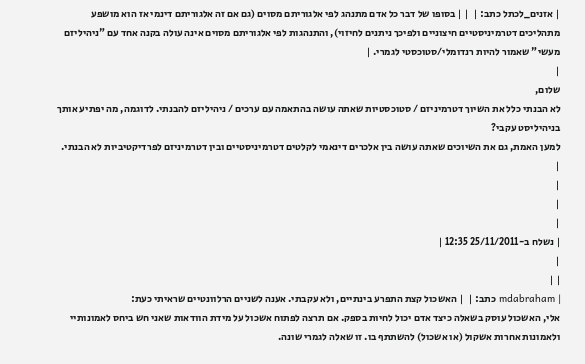| אזנים_לכתל כתב: |  | | בסופו של דבר כל אדם מתנהג לפי אלגוריתם מסוים (גם אם זה אלגוריתם דינמי אז הוא מושפע מתהליכים דטרמיניסטיים חיצוניים ולפיכך ניתנים לחיזוי), והתנהגות לפי אלגוריתם מסוים אינה עולה בקנה אחד עם "ניהיליזם מעשי" שאמור להיות רנדומלי/סטוכסטי לגמרי. |
|
שלום,
לא הבנתי כלל את השיוך דטרמיניזם / סטוכסטיות שאתה עושה בהתאמה עם ערכים / ניהיליזם להבנתי. לדוגמה, מה יפתיע אותך בניהיליסט עקבי?
למען האמת, גם את השיוכים שאתה עושה בין אלכרים דינאמי לקלטים דטרמיניסטיים ובין דטרמיניזם לפרדיקטיביות לא הבנתי.
|
|
|
|
| נשלח ב-25/11/2011 12:35 |
|
| |
| mdabraham כתב: |  | האשכול קצת התפרע בינתיים, ולא עקבתי. אענה לשניים הרלוונטיים שראיתי כעת:
אלי, האשכול עוסק בשאלה כיצד אדם יכול לחיות בספק. אם תרצה לפתוח אשכול על מידת הוודאות שאני חש ביחס לאמונותיי ולאמונות אחרות אשקול (או אשכול) להשתתף בו. זו שאלה לגמרי שונה.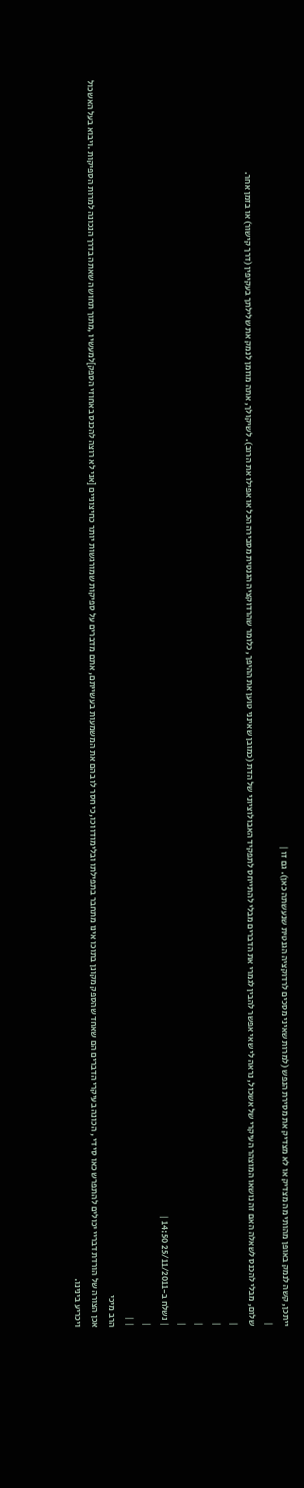ייתכן, קשה לנמק באופן מהותי מה מצדיק או לא מצדיק את מסירת הנפש (למרות שאיני מסכים לרדוקציה הגנטית שנעשתה כאן). גם זו |
|
שלום, מבלי להכנס לשאלה האם זה נושאו המוצהר העיקרי של אשכול, נראה לי שאי אפשר להבין לגמרי את הדברים מבלי להתייחס לתפקיד האבולוציוני של הדת (כמובן שאינני טוען את ההיפך, כלומר שהרדוקציה הגנטית מסבירה הכל או אפילו את הרוב). לשיקולך, אתה מוזמן לנמק את שלילתך בעקיפין (דרך קישור) או בזמן אחר.
|
|
|
|
| נשלח ב-25/11/2011 14:50 |
|
| |
הרב מיכי
אכן הצורה של הורדת דבריי יכולים להתפרש כאו סי די , הכונה בעיקרי הדברים הם שאחד שהספק מקונן בתוכו אינו מתחבר בתפילתו ובלימודו וכו,כי חסר לו בהם את המשמעות בעשייתם, אתם מדברים על ספיקות שמורגשות יותר כחיצוניים [אני לא רוצה להכנס באחוזי הספק]למעשיו ,מתוך תחושה שאתה בדרך הנכונה למרות הספיקות .ויבוא בעל האשכול ויכריע בינינו.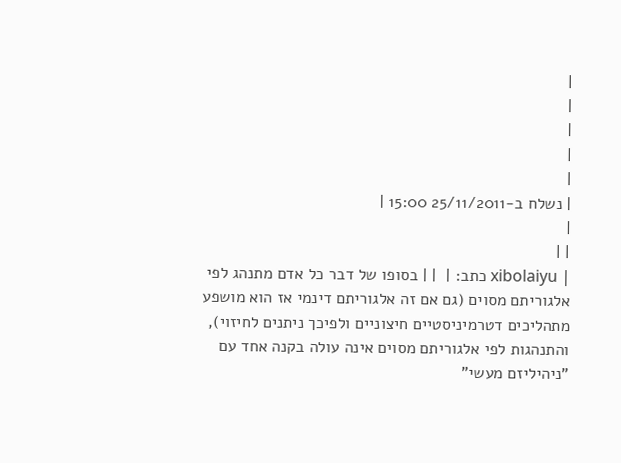|
|
|
|
|
| נשלח ב-25/11/2011 15:00 |
|
| |
| xibolaiyu כתב: |  | | בסופו של דבר כל אדם מתנהג לפי אלגוריתם מסוים (גם אם זה אלגוריתם דינמי אז הוא מושפע מתהליכים דטרמיניסטיים חיצוניים ולפיכך ניתנים לחיזוי), והתנהגות לפי אלגוריתם מסוים אינה עולה בקנה אחד עם "ניהיליזם מעשי"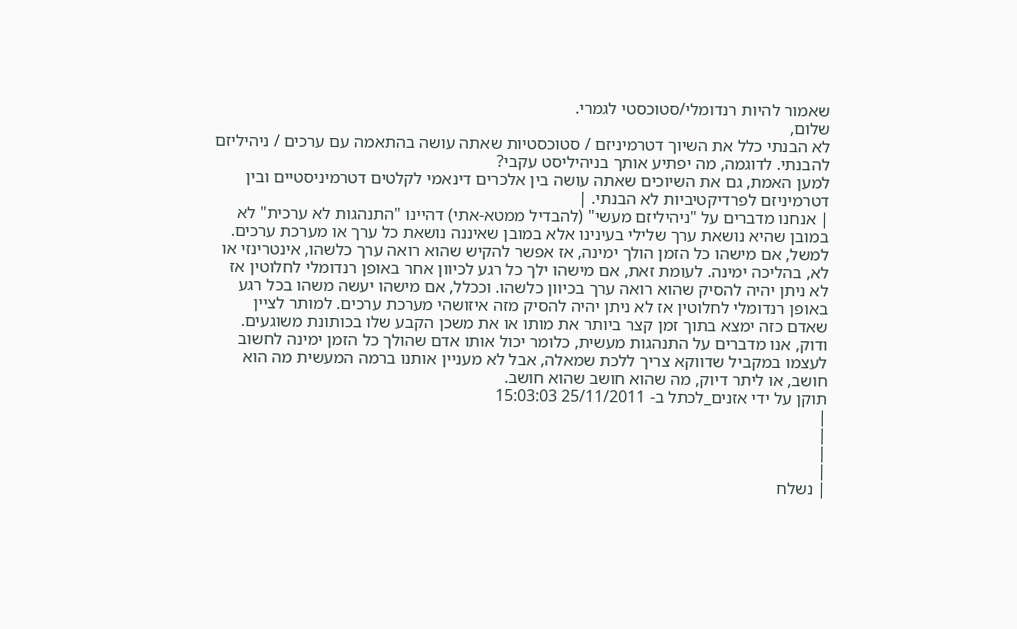שאמור להיות רנדומלי/סטוכסטי לגמרי.
שלום,
לא הבנתי כלל את השיוך דטרמיניזם / סטוכסטיות שאתה עושה בהתאמה עם ערכים / ניהיליזם להבנתי. לדוגמה, מה יפתיע אותך בניהיליסט עקבי?
למען האמת, גם את השיוכים שאתה עושה בין אלכרים דינאמי לקלטים דטרמיניסטיים ובין דטרמיניזם לפרדיקטיביות לא הבנתי. |
| אנחנו מדברים על "ניהיליזם מעשי" (להבדיל ממטא-אתי) דהיינו "התנהגות לא ערכית" לא במובן שהיא נושאת ערך שלילי בעינינו אלא במובן שאיננה נושאת כל ערך או מערכת ערכים. למשל, אם מישהו כל הזמן הולך ימינה, אז אפשר להקיש שהוא רואה ערך כלשהו, אינטרינזי או לא, בהליכה ימינה. לעומת זאת, אם מישהו ילך כל רגע לכיוון אחר באופן רנדומלי לחלוטין אז לא ניתן יהיה להסיק שהוא רואה ערך בכיוון כלשהו. וככלל, אם מישהו יעשה משהו בכל רגע באופן רנדומלי לחלוטין אז לא ניתן יהיה להסיק מזה איזושהי מערכת ערכים. למותר לציין שאדם כזה ימצא בתוך זמן קצר ביותר את מותו או את משכן הקבע שלו בכותונת משוגעים. ודוק, אנו מדברים על התנהגות מעשית, כלומר יכול אותו אדם שהולך כל הזמן ימינה לחשוב לעצמו במקביל שדווקא צריך ללכת שמאלה, אבל לא מעניין אותנו ברמה המעשית מה הוא חושב, או ליתר דיוק, מה שהוא חושב שהוא חושב.
תוקן על ידי אזנים_לכתל ב- 25/11/2011 15:03:03
|
|
|
|
| נשלח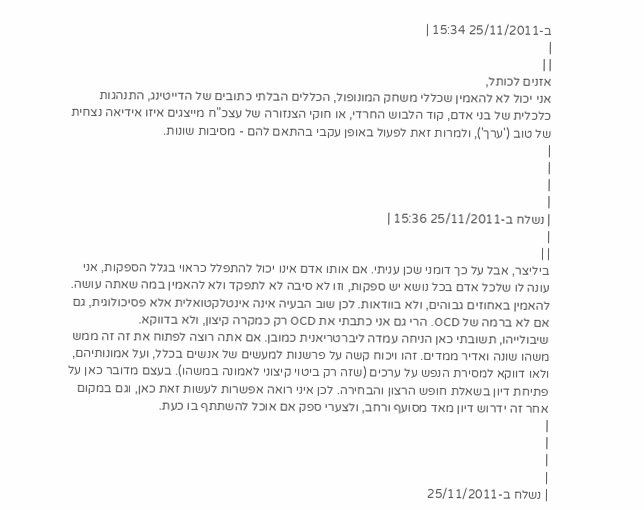ב-25/11/2011 15:34 |
|
| |
אזנים לכותל,
אני יכול לא להאמין שכללי משחק המונופול, הכללים הבלתי כתובים של הדייטינג, התנהגות כלכלית של בני אדם, קוד הלבוש החרדי, או חוקי הצנזורה של עצכ"ח מייצגים איזו אידיאה נצחית של טוב ('ערך'), ולמרות זאת לפעול באופן עקבי בהתאם להם - מסיבות שונות.
|
|
|
|
| נשלח ב-25/11/2011 15:36 |
|
| |
ביליצר, אבל על כך דומני שכן עניתי. אם אותו אדם אינו יכול להתפלל כראוי בגלל הספקות, אני עונה לו שלכל אדם בכל נושא יש ספקות, וזו לא סיבה לא לתפקד ולא להאמין במה שאתה עושה. להאמין באחוזים גבוהים, ולא בוודאות. לכן שוב הבעיה אינה אינטלקטואלית אלא פסיכולוגית, גם אם לא ברמה של OCD. הרי גם אני כתבתי את OCD רק כמקרה קיצון, ולא בדווקא.
שיבולייהו, תשובתי כאן הניחה עמדה ליברטריאנית כמובן. אם אתה רוצה לפתוח את זה זה ממש משהו שונה ואדיר ממדים. זהו ויכוח קשה על פרשנות למעשים של אנשים בכלל, ועל אמונותיהם, ולאו דווקא למסירת הנפש על ערכים (שזה רק ביטוי קיצוני לאמונה במשהו). בעצם מדובר כאן על פתיחת דיון בשאלת חופש הרצון והבחירה. לכן איני רואה אפשרות לעשות זאת כאן, וגם במקום אחר זה ידרוש דיון מאד מסועף ורחב, ולצערי ספק אם אוכל להשתתף בו כעת.
|
|
|
|
| נשלח ב-25/11/2011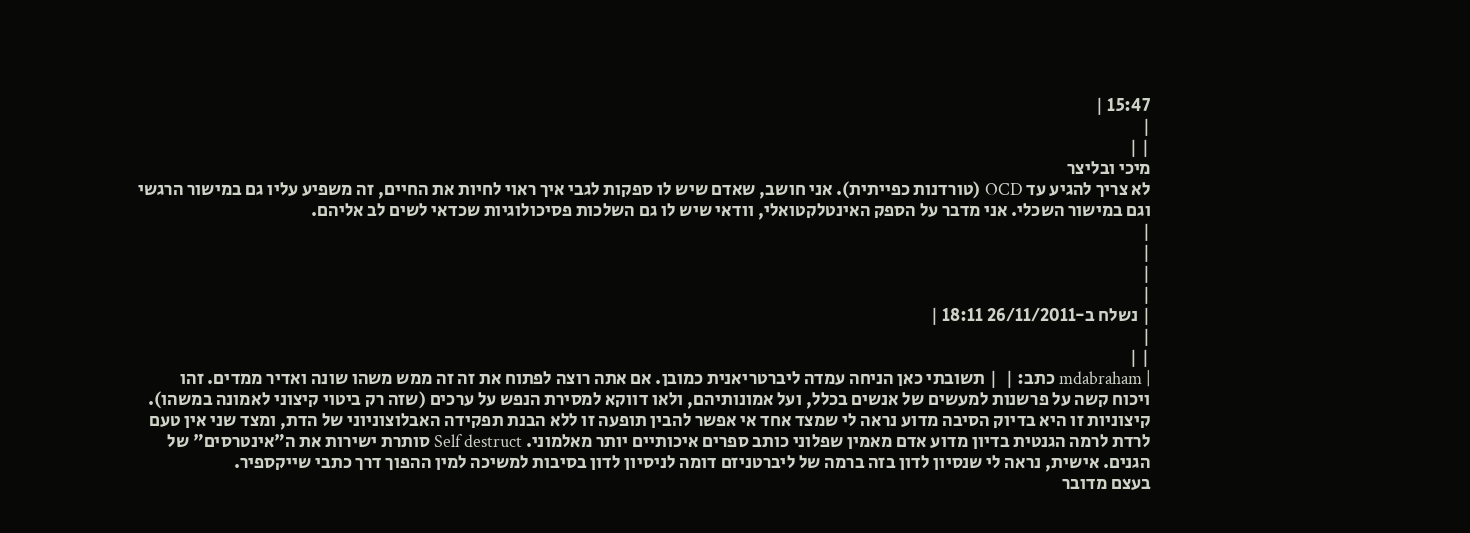15:47 |
|
| |
מיכי ובליצר
לא צריך להגיע עד OCD (טורדנות כפייתית). אני חושב, שאדם שיש לו ספקות לגבי איך ראוי לחיות את החיים, זה משפיע עליו גם במישור הרגשי וגם במישור השכלי. אני מדבר על הספק האינטלקטואלי, וודאי שיש לו גם השלכות פסיכולוגיות שכדאי לשים לב אליהם.
|
|
|
|
| נשלח ב-26/11/2011 18:11 |
|
| |
| mdabraham כתב: |  | תשובתי כאן הניחה עמדה ליברטריאנית כמובן. אם אתה רוצה לפתוח את זה זה ממש משהו שונה ואדיר ממדים. זהו ויכוח קשה על פרשנות למעשים של אנשים בכלל, ועל אמונותיהם, ולאו דווקא למסירת הנפש על ערכים (שזה רק ביטוי קיצוני לאמונה במשהו).
קיצוניות זו היא בדיוק הסיבה מדוע נראה לי שמצד אחד אי אפשר להבין תופעה זו ללא הבנת תפקידה האבלוצוניוני של הדת, ומצד שני אין טעם לרדת לרמה הגנטית בדיון מדוע אדם מאמין שפלוני כותב ספרים איכותיים יותר מאלמוני. Self destruct סותרת ישירות את ה"אינטרסים" של הגנים. אישית, נראה לי שנסיון לדון בזה ברמה של ליברטניזם דומה לניסיון לדון בסיבות למשיכה למין ההפוך דרך כתבי שייקספיר.
בעצם מדובר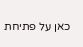כאן על פתיחת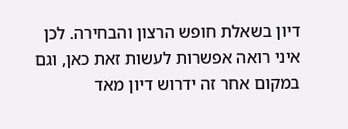דיון בשאלת חופש הרצון והבחירה. לכן איני רואה אפשרות לעשות זאת כאן, וגם במקום אחר זה ידרוש דיון מאד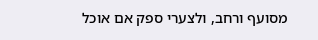מסועף ורחב, ולצערי ספק אם אוכל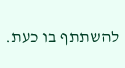להשתתף בו כעת.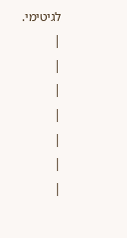לגיטימי.
|
|
|
|
|
|
|